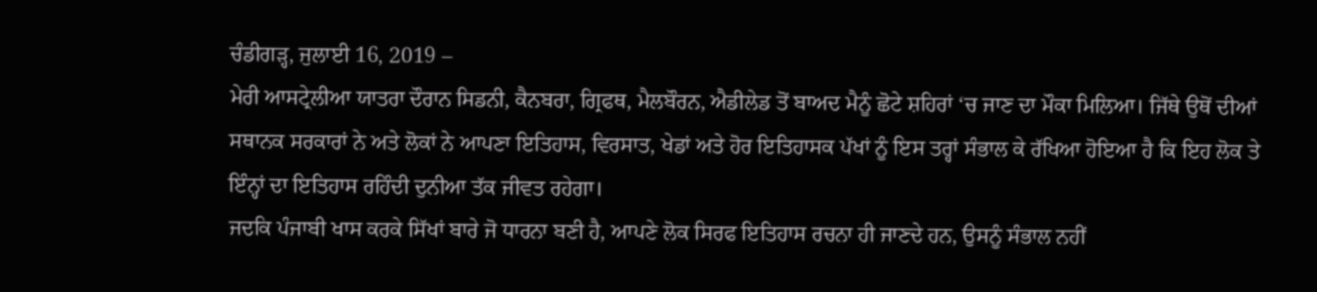ਚੰਡੀਗੜ੍ਹ, ਜੁਲਾਈ 16, 2019 –
ਮੇਰੀ ਆਸਟ੍ਰੇਲੀਆ ਯਾਤਰਾ ਦੌਰਾਨ ਸਿਡਨੀ, ਕੈਨਬਰਾ, ਗ੍ਰਿਫਥ, ਮੈਲਬੌਰਨ, ਐਡੀਲੇਡ ਤੋਂ ਬਾਅਦ ਮੈਨੂੰ ਛੋਟੇ ਸ਼ਹਿਰਾਂ ‘ਚ ਜਾਣ ਦਾ ਮੌਕਾ ਮਿਲਿਆ। ਜਿੱਥੇ ਉਥੋਂ ਦੀਆਂ ਸਥਾਨਕ ਸਰਕਾਰਾਂ ਨੇ ਅਤੇ ਲੋਕਾਂ ਨੇ ਆਪਣਾ ਇਤਿਹਾਸ, ਵਿਰਸਾਤ, ਖੇਡਾਂ ਅਤੇ ਹੋਰ ਇਤਿਹਾਸਕ ਪੱਖਾਂ ਨੂੰ ਇਸ ਤਰ੍ਹਾਂ ਸੰਭਾਲ ਕੇ ਰੱਖਿਆ ਹੋਇਆ ਹੈ ਕਿ ਇਹ ਲੋਕ ਤੇ ਇੰਨ੍ਹਾਂ ਦਾ ਇਤਿਹਾਸ ਰਹਿੰਦੀ ਦੁਨੀਆ ਤੱਕ ਜੀਵਤ ਰਹੇਗਾ।
ਜਦਕਿ ਪੰਜਾਬੀ ਖਾਸ ਕਰਕੇ ਸਿੱਖਾਂ ਬਾਰੇ ਜੋ ਧਾਰਨਾ ਬਣੀ ਹੈ, ਆਪਣੇ ਲੋਕ ਸਿਰਫ ਇਤਿਹਾਸ ਰਚਨਾ ਹੀ ਜਾਣਦੇ ਹਨ, ਉਸਨੂੰ ਸੰਭਾਲ ਨਹੀਂ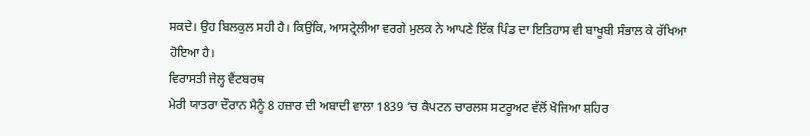ਸਕਦੇ। ਉਹ ਬਿਲਕੁਲ ਸਹੀ ਹੈ। ਕਿਉਂਕਿ, ਆਸਟ੍ਰੇਲੀਆ ਵਰਗੇ ਮੁਲਕ ਨੇ ਆਪਣੇ ਇੱਕ ਪਿੰਡ ਦਾ ਇਤਿਹਾਸ ਵੀ ਬਾਖੂਬੀ ਸੰਭਾਲ ਕੇ ਰੱਖਿਆ ਹੋਇਆ ਹੈ।
ਵਿਰਾਸਤੀ ਜੇਲ੍ਹ ਵੈਂਟਬਰਥ
ਮੇਰੀ ਯਾਤਰਾ ਦੌਰਾਨ ਮੈਨੂੰ 8 ਹਜ਼ਾਰ ਦੀ ਅਬਾਦੀ ਵਾਲਾ 1839 ‘ਚ ਕੈਪਟਨ ਚਾਰਲਸ ਸਟਰੂਅਟ ਵੱਲੋਂ ਖੋਜਿਆ ਸ਼ਹਿਰ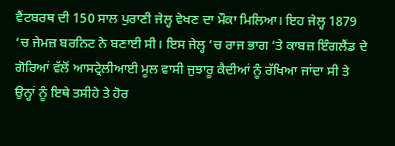ਵੈਂਟਬਰਥ ਦੀ 150 ਸਾਲ ਪੁਰਾਣੀ ਜੇਲ੍ਹ ਵੇਖਣ ਦਾ ਮੌਕਾ ਮਿਲਿਆ। ਇਹ ਜੇਲ੍ਹ 1879 ‘ਚ ਜੇਮਜ਼ ਬਰਨਿਟ ਨੇ ਬਣਾਈ ਸੀ। ਇਸ ਜੇਲ੍ਹ ‘ਚ ਰਾਜ ਭਾਗ ‘ਤੇ ਕਾਬਜ਼ ਇੰਗਲੈਂਡ ਦੇ ਗੋਰਿਆਂ ਵੱਲੋਂ ਆਸਟ੍ਰੇਲੀਆਈ ਮੂਲ ਵਾਸੀ ਜੁਝਾਰੂ ਕੈਦੀਆਂ ਨੂੰ ਰੱਖਿਆ ਜਾਂਦਾ ਸੀ ਤੇ ਉਨ੍ਹਾਂ ਨੂੰ ਇਥੇ ਤਸੀਹੇ ਤੇ ਹੋਰ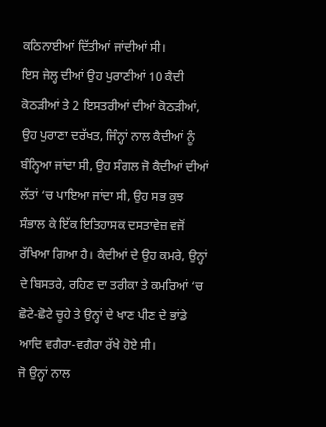ਕਠਿਨਾਈਆਂ ਦਿੱਤੀਆਂ ਜਾਂਦੀਆਂ ਸੀ।
ਇਸ ਜੇਲ੍ਹ ਦੀਆਂ ਉਹ ਪੁਰਾਣੀਆਂ 10 ਕੈਦੀ ਕੋਠੜੀਆਂ ਤੇ 2 ਇਸਤਰੀਆਂ ਦੀਆਂ ਕੋਠੜੀਆਂ, ਉਹ ਪੁਰਾਣਾ ਦਰੱਖਤ, ਜਿੰਨ੍ਹਾਂ ਨਾਲ ਕੈਦੀਆਂ ਨੂੰ ਬੰਨ੍ਹਿਆ ਜਾਂਦਾ ਸੀ, ਉਹ ਸੰਗਲ ਜੋ ਕੈਦੀਆਂ ਦੀਆਂ ਲੱਤਾਂ ‘ਚ ਪਾਇਆ ਜਾਂਦਾ ਸੀ, ਉਹ ਸਭ ਕੁਝ ਸੰਭਾਲ ਕੇ ਇੱਕ ਇਤਿਹਾਸਕ ਦਸਤਾਵੇਜ਼ ਵਜੋਂ ਰੱਖਿਆ ਗਿਆ ਹੈ। ਕੈਦੀਆਂ ਦੇ ਉਹ ਕਮਰੇ, ਉਨ੍ਹਾਂ ਦੇ ਬਿਸਤਰੇ, ਰਹਿਣ ਦਾ ਤਰੀਕਾ ਤੇ ਕਮਰਿਆਂ ‘ਚ ਛੋਟੇ-ਛੋਟੇ ਚੂਹੇ ਤੇ ਉਨ੍ਹਾਂ ਦੇ ਖਾਣ ਪੀਣ ਦੇ ਭਾਂਡੇ ਆਦਿ ਵਗੈਰਾ-ਵਗੈਰਾ ਰੱਖੇ ਹੋਏ ਸੀ।
ਜੋ ਉਨ੍ਹਾਂ ਨਾਲ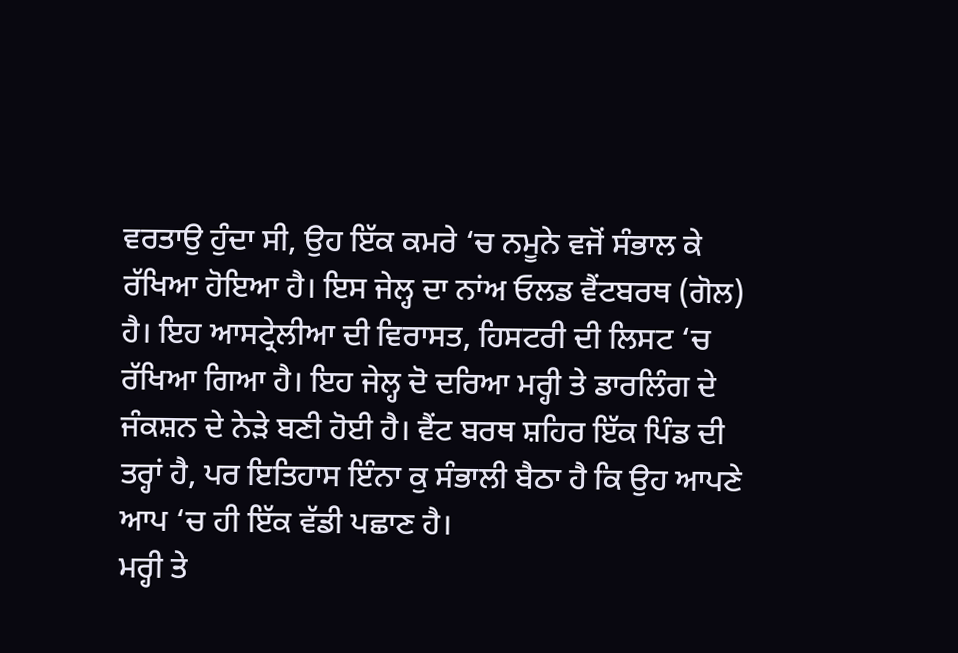ਵਰਤਾਉ ਹੁੰਦਾ ਸੀ, ਉਹ ਇੱਕ ਕਮਰੇ ‘ਚ ਨਮੂਨੇ ਵਜੋਂ ਸੰਭਾਲ ਕੇ ਰੱਖਿਆ ਹੋਇਆ ਹੈ। ਇਸ ਜੇਲ੍ਹ ਦਾ ਨਾਂਅ ਓਲਡ ਵੈਂਟਬਰਥ (ਗੋਲ) ਹੈ। ਇਹ ਆਸਟ੍ਰੇਲੀਆ ਦੀ ਵਿਰਾਸਤ, ਹਿਸਟਰੀ ਦੀ ਲਿਸਟ ‘ਚ ਰੱਖਿਆ ਗਿਆ ਹੈ। ਇਹ ਜੇਲ੍ਹ ਦੋ ਦਰਿਆ ਮਰ੍ਹੀ ਤੇ ਡਾਰਲਿੰਗ ਦੇ ਜੰਕਸ਼ਨ ਦੇ ਨੇੜੇ ਬਣੀ ਹੋਈ ਹੈ। ਵੈਂਟ ਬਰਥ ਸ਼ਹਿਰ ਇੱਕ ਪਿੰਡ ਦੀ ਤਰ੍ਹਾਂ ਹੈ, ਪਰ ਇਤਿਹਾਸ ਇੰਨਾ ਕੁ ਸੰਭਾਲੀ ਬੈਠਾ ਹੈ ਕਿ ਉਹ ਆਪਣੇ ਆਪ ‘ਚ ਹੀ ਇੱਕ ਵੱਡੀ ਪਛਾਣ ਹੈ।
ਮਰ੍ਹੀ ਤੇ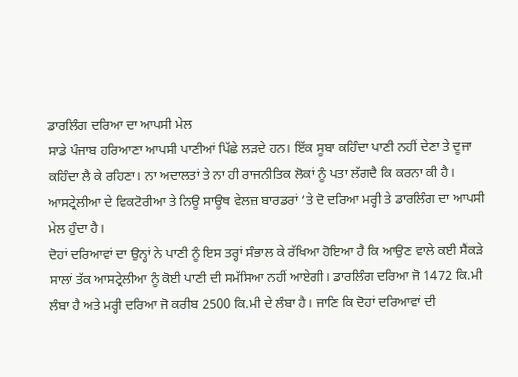ਡਾਰਲਿੰਗ ਦਰਿਆ ਦਾ ਆਪਸੀ ਮੇਲ
ਸਾਡੇ ਪੰਜਾਬ ਹਰਿਆਣਾ ਆਪਸੀ ਪਾਣੀਆਂ ਪਿੱਛੇ ਲੜਦੇ ਹਨ। ਇੱਕ ਸੂਬਾ ਕਹਿੰਦਾ ਪਾਣੀ ਨਹੀਂ ਦੇਣਾ ਤੇ ਦੂਜਾ ਕਹਿੰਦਾ ਲੈ ਕੇ ਰਹਿਣਾ। ਨਾ ਅਦਾਲਤਾਂ ਤੇ ਨਾ ਹੀ ਰਾਜਨੀਤਿਕ ਲੋਕਾਂ ਨੂੰ ਪਤਾ ਲੱਗਦੈ ਕਿ ਕਰਨਾ ਕੀ ਹੈ। ਆਸਟ੍ਰੇਲੀਆ ਦੇ ਵਿਕਟੋਰੀਆ ਤੇ ਨਿਊ ਸਾਊਥ ਵੇਲਜ਼ ਬਾਰਡਰਾਂ ‘ਤੇ ਦੋ ਦਰਿਆ ਮਰ੍ਹੀ ਤੇ ਡਾਰਲਿੰਗ ਦਾ ਆਪਸੀ ਮੇਲ ਹੁੰਦਾ ਹੈ।
ਦੋਹਾਂ ਦਰਿਆਵਾਂ ਦਾ ਉਨ੍ਹਾਂ ਨੇ ਪਾਣੀ ਨੂੰ ਇਸ ਤਰ੍ਹਾਂ ਸੰਭਾਲ ਕੇ ਰੱਖਿਆ ਹੋਇਆ ਹੈ ਕਿ ਆਉਣ ਵਾਲੇ ਕਈ ਸੈਂਕੜੇ ਸਾਲਾਂ ਤੱਕ ਆਸਟ੍ਰੇਲੀਆ ਨੂੰ ਕੋਈ ਪਾਣੀ ਦੀ ਸਮੱਸਿਆ ਨਹੀਂ ਆਏਗੀ। ਡਾਰਲਿੰਗ ਦਰਿਆ ਜੋ 1472 ਕਿ.ਮੀ ਲੰਬਾ ਹੈ ਅਤੇ ਮਰ੍ਹੀ ਦਰਿਆ ਜੋ ਕਰੀਬ 2500 ਕਿ.ਮੀ ਦੇ ਲੰਬਾ ਹੈ। ਜਾਣਿ ਕਿ ਦੋਹਾਂ ਦਰਿਆਵਾਂ ਦੀ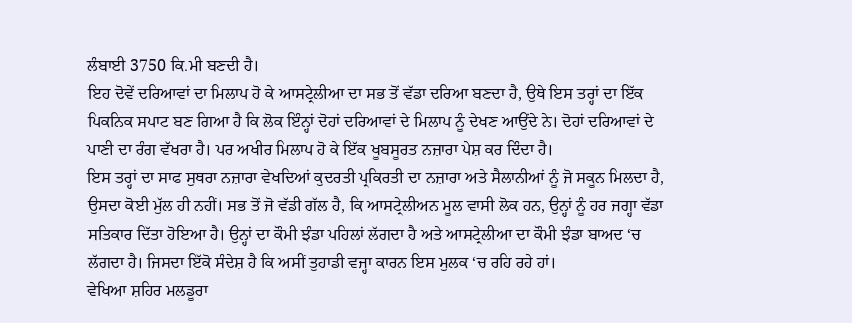ਲੰਬਾਈ 3750 ਕਿ.ਮੀ ਬਣਦੀ ਹੈ।
ਇਹ ਦੋਵੇਂ ਦਰਿਆਵਾਂ ਦਾ ਮਿਲਾਪ ਹੋ ਕੇ ਆਸਟ੍ਰੇਲੀਆ ਦਾ ਸਭ ਤੋਂ ਵੱਡਾ ਦਰਿਆ ਬਣਦਾ ਹੈ, ਉਥੇ ਇਸ ਤਰ੍ਹਾਂ ਦਾ ਇੱਕ ਪਿਕਨਿਕ ਸਪਾਟ ਬਣ ਗਿਆ ਹੈ ਕਿ ਲੋਕ ਇੰਨ੍ਹਾਂ ਦੋਹਾਂ ਦਰਿਆਵਾਂ ਦੇ ਮਿਲਾਪ ਨੂੰ ਦੇਖਣ ਆਉਂਦੇ ਨੇ। ਦੋਹਾਂ ਦਰਿਆਵਾਂ ਦੇ ਪਾਣੀ ਦਾ ਰੰਗ ਵੱਖਰਾ ਹੈ। ਪਰ ਅਖੀਰ ਮਿਲਾਪ ਹੋ ਕੇ ਇੱਕ ਖੂਬਸੂਰਤ ਨਜ਼ਾਰਾ ਪੇਸ਼ ਕਰ ਦਿੰਦਾ ਹੈ।
ਇਸ ਤਰ੍ਹਾਂ ਦਾ ਸਾਫ ਸੁਥਰਾ ਨਜ਼ਾਰਾ ਵੇਖਦਿਆਂ ਕੁਦਰਤੀ ਪ੍ਰਕਿਰਤੀ ਦਾ ਨਜ਼ਾਰਾ ਅਤੇ ਸੈਲਾਨੀਆਂ ਨੂੰ ਜੋ ਸਕੂਨ ਮਿਲਦਾ ਹੈ, ਉਸਦਾ ਕੋਈ ਮੁੱਲ ਹੀ ਨਹੀਂ। ਸਭ ਤੋਂ ਜੋ ਵੱਡੀ ਗੱਲ ਹੈ, ਕਿ ਆਸਟ੍ਰੇਲੀਅਨ ਮੂਲ ਵਾਸੀ ਲੋਕ ਹਨ, ਉਨ੍ਹਾਂ ਨੂੰ ਹਰ ਜਗ੍ਹਾ ਵੱਡਾ ਸਤਿਕਾਰ ਦਿੱਤਾ ਹੋਇਆ ਹੈ। ਉਨ੍ਹਾਂ ਦਾ ਕੌਮੀ ਝੰਡਾ ਪਹਿਲਾਂ ਲੱਗਦਾ ਹੈ ਅਤੇ ਆਸਟ੍ਰੇਲੀਆ ਦਾ ਕੌਮੀ ਝੰਡਾ ਬਾਅਦ ‘ਚ ਲੱਗਦਾ ਹੈ। ਜਿਸਦਾ ਇੱਕੋ ਸੰਦੇਸ਼ ਹੈ ਕਿ ਅਸੀਂ ਤੁਹਾਡੀ ਵਜ੍ਹਾ ਕਾਰਨ ਇਸ ਮੁਲਕ ‘ਚ ਰਹਿ ਰਹੇ ਹਾਂ।
ਵੇਖਿਆ ਸ਼ਹਿਰ ਮਲਡੂਰਾ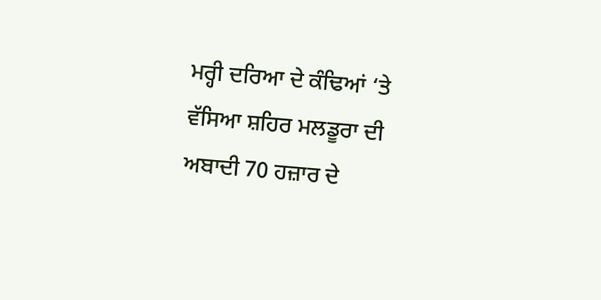ਮਰ੍ਹੀ ਦਰਿਆ ਦੇ ਕੰਢਿਆਂ ‘ਤੇ ਵੱਸਿਆ ਸ਼ਹਿਰ ਮਲਡੂਰਾ ਦੀ ਅਬਾਦੀ 70 ਹਜ਼ਾਰ ਦੇ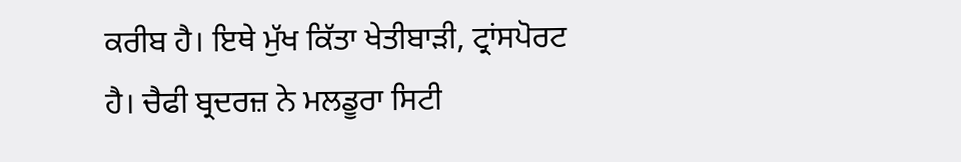ਕਰੀਬ ਹੈ। ਇਥੇ ਮੁੱਖ ਕਿੱਤਾ ਖੇਤੀਬਾੜੀ, ਟ੍ਰਾਂਸਪੋਰਟ ਹੈ। ਚੈਫੀ ਬ੍ਰਦਰਜ਼ ਨੇ ਮਲਡੂਰਾ ਸਿਟੀ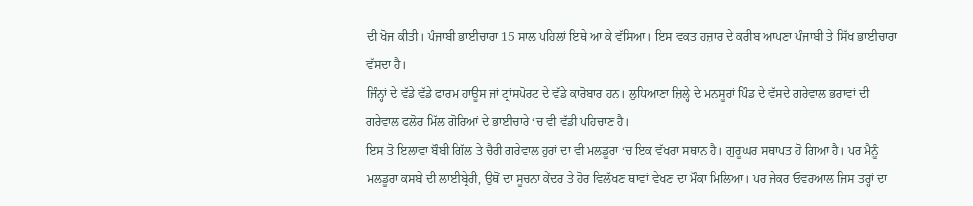ਦੀ ਖੋਜ ਕੀਤੀ। ਪੰਜਾਬੀ ਭਾਈਚਾਰਾ 15 ਸਾਲ ਪਹਿਲਾਂ ਇਥੇ ਆ ਕੇ ਵੱਸਿਆ। ਇਸ ਵਕਤ ਹਜ਼ਾਰ ਦੇ ਕਰੀਬ ਆਪਣਾ ਪੰਜਾਬੀ ਤੇ ਸਿੱਖ ਭਾਈਚਾਰਾ ਵੱਸਦਾ ਹੈ।
ਜਿੰਨ੍ਹਾਂ ਦੇ ਵੱਡੇ ਵੱਡੇ ਫਾਰਮ ਹਾਊਸ ਜਾਂ ਟ੍ਰਾਂਸਪੋਰਟ ਦੇ ਵੱਡੇ ਕਾਰੋਬਾਰ ਹਨ। ਲੁਧਿਆਣਾ ਜ਼ਿਲ੍ਹੇ ਦੇ ਮਨਸੂਰਾਂ ਪਿੰਡ ਦੇ ਵੱਸਦੇ ਗਰੇਵਾਲ ਭਰਾਵਾਂ ਦੀ ਗਰੇਵਾਲ ਫਲੋਰ ਮਿੱਲ ਗੋਰਿਆਂ ਦੇ ਭਾਈਚਾਰੇ ‘ਚ ਵੀ ਵੱਡੀ ਪਹਿਚਾਣ ਹੈ।
ਇਸ ਤੋ ਇਲਾਵਾ ਬੌਬੀ ਗਿੱਲ ਤੇ ਚੈਰੀ ਗਰੇਵਾਲ ਹੁਰਾਂ ਦਾ ਵੀ ਮਲਡੂਰਾ ‘ਚ ਇਕ ਵੱਖਰਾ ਸਥਾਨ ਹੈ। ਗੁਰੂਘਰ ਸਥਾਪਤ ਹੋ ਗਿਆ ਹੈ। ਪਰ ਮੈਨੂੰ ਮਲਡੂਰਾ ਕਸਬੇ ਦੀ ਲਾਈਬ੍ਰੇਰੀ, ਉਥੋਂ ਦਾ ਸੂਚਨਾ ਕੇਂਦਰ ਤੇ ਹੋਰ ਵਿਲੱਖਣ ਥਾਵਾਂ ਵੇਖਣ ਦਾ ਮੌਕਾ ਮਿਲਿਆ। ਪਰ ਜੇਕਰ ਓਵਰਆਲ ਜਿਸ ਤਰ੍ਹਾਂ ਦਾ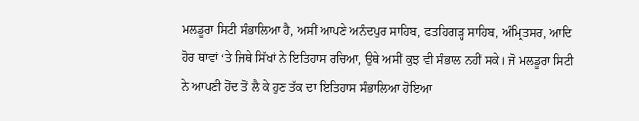ਮਲਡੂਰਾ ਸਿਟੀ ਸੰਭਾਲਿਆ ਹੈ, ਅਸੀਂ ਆਪਣੇ ਅਨੰਦਪੁਰ ਸਾਹਿਬ, ਫਤਹਿਗੜ੍ਹ ਸਾਹਿਬ, ਅੰਮ੍ਰਿਤਸਰ, ਆਦਿ ਹੋਰ ਥਾਵਾਂ ‘ਤੇ ਜਿਥੇ ਸਿੱਖਾਂ ਨੇ ਇਤਿਹਾਸ ਰਚਿਆ, ਉਥੇ ਅਸੀਂ ਕੁਝ ਵੀ ਸੰਭਾਲ ਨਹੀਂ ਸਕੇ। ਜੋ ਮਲਡੂਰਾ ਸਿਟੀ ਨੇ ਆਪਣੀ ਹੋਂਦ ਤੋਂ ਲੈ ਕੇ ਹੁਣ ਤੱਕ ਦਾ ਇਤਿਹਾਸ ਸੰਭਾਲਿਆ ਹੋਇਆ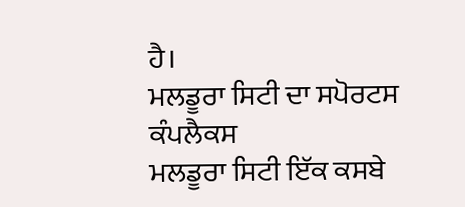ਹੈ।
ਮਲਡੂਰਾ ਸਿਟੀ ਦਾ ਸਪੋਰਟਸ ਕੰਪਲੈਕਸ
ਮਲਡੂਰਾ ਸਿਟੀ ਇੱਕ ਕਸਬੇ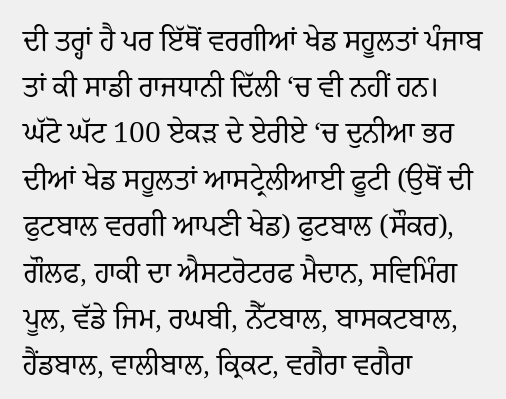ਦੀ ਤਰ੍ਹਾਂ ਹੈ ਪਰ ਇੱਥੋਂ ਵਰਗੀਆਂ ਖੇਡ ਸਹੂਲਤਾਂ ਪੰਜਾਬ ਤਾਂ ਕੀ ਸਾਡੀ ਰਾਜਧਾਨੀ ਦਿੱਲੀ ‘ਚ ਵੀ ਨਹੀਂ ਹਨ। ਘੱਟੋ ਘੱਟ 100 ਏਕੜ ਦੇ ਏਰੀਏ ‘ਚ ਦੁਨੀਆ ਭਰ ਦੀਆਂ ਖੇਡ ਸਹੂਲਤਾਂ ਆਸਟ੍ਰੇਲੀਆਈ ਫੂਟੀ (ਉਥੋਂ ਦੀ ਫੁਟਬਾਲ ਵਰਗੀ ਆਪਣੀ ਖੇਡ) ਫੁਟਬਾਲ (ਸੌਕਰ), ਗੌਲਫ, ਹਾਕੀ ਦਾ ਐਸਟਰੋਟਰਫ ਮੈਦਾਨ, ਸਵਿਮਿੰਗ ਪੂਲ, ਵੱਡੇ ਜਿਮ, ਰਘਬੀ, ਨੈੱਟਬਾਲ, ਬਾਸਕਟਬਾਲ, ਹੈਂਡਬਾਲ, ਵਾਲੀਬਾਲ, ਕ੍ਰਿਕਟ, ਵਗੈਰਾ ਵਗੈਰਾ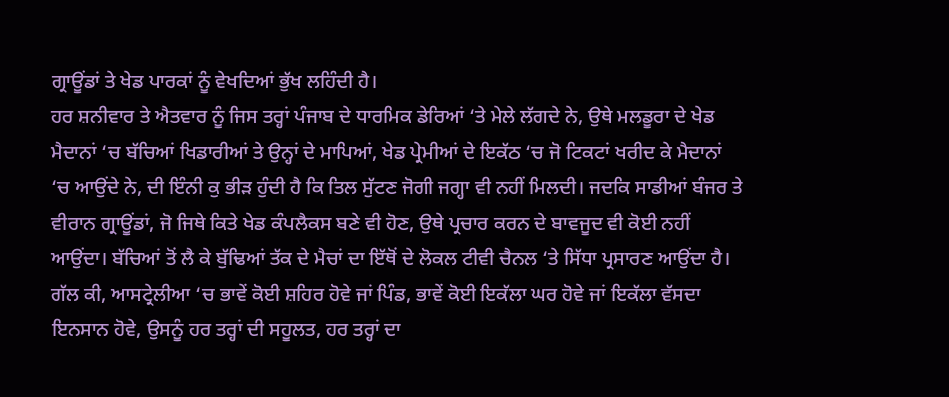ਗ੍ਰਾਊਂਡਾਂ ਤੇ ਖੇਡ ਪਾਰਕਾਂ ਨੂੰ ਵੇਖਦਿਆਂ ਭੁੱਖ ਲਹਿੰਦੀ ਹੈ।
ਹਰ ਸ਼ਨੀਵਾਰ ਤੇ ਐਤਵਾਰ ਨੂੰ ਜਿਸ ਤਰ੍ਹਾਂ ਪੰਜਾਬ ਦੇ ਧਾਰਮਿਕ ਡੇਰਿਆਂ ‘ਤੇ ਮੇਲੇ ਲੱਗਦੇ ਨੇ, ਉਥੇ ਮਲਡੂਰਾ ਦੇ ਖੇਡ ਮੈਦਾਨਾਂ ‘ਚ ਬੱਚਿਆਂ ਖਿਡਾਰੀਆਂ ਤੇ ਉਨ੍ਹਾਂ ਦੇ ਮਾਪਿਆਂ, ਖੇਡ ਪ੍ਰੇਮੀਆਂ ਦੇ ਇਕੱਠ ‘ਚ ਜੋ ਟਿਕਟਾਂ ਖਰੀਦ ਕੇ ਮੈਦਾਨਾਂ ‘ਚ ਆਉਂਦੇ ਨੇ, ਦੀ ਇੰਨੀ ਕੁ ਭੀੜ ਹੁੰਦੀ ਹੈ ਕਿ ਤਿਲ ਸੁੱਟਣ ਜੋਗੀ ਜਗ੍ਹਾ ਵੀ ਨਹੀਂ ਮਿਲਦੀ। ਜਦਕਿ ਸਾਡੀਆਂ ਬੰਜਰ ਤੇ ਵੀਰਾਨ ਗ੍ਰਾਊਂਡਾਂ, ਜੋ ਜਿਥੇ ਕਿਤੇ ਖੇਡ ਕੰਪਲੈਕਸ ਬਣੇ ਵੀ ਹੋਣ, ਉਥੇ ਪ੍ਰਚਾਰ ਕਰਨ ਦੇ ਬਾਵਜੂਦ ਵੀ ਕੋਈ ਨਹੀਂ ਆਉਂਦਾ। ਬੱਚਿਆਂ ਤੋਂ ਲੈ ਕੇ ਬੁੱਢਿਆਂ ਤੱਕ ਦੇ ਮੈਚਾਂ ਦਾ ਇੱਥੋਂ ਦੇ ਲੋਕਲ ਟੀਵੀ ਚੈਨਲ ‘ਤੇ ਸਿੱਧਾ ਪ੍ਰਸਾਰਣ ਆਉਂਦਾ ਹੈ।
ਗੱਲ ਕੀ, ਆਸਟ੍ਰੇਲੀਆ ‘ਚ ਭਾਵੇਂ ਕੋਈ ਸ਼ਹਿਰ ਹੋਵੇ ਜਾਂ ਪਿੰਡ, ਭਾਵੇਂ ਕੋਈ ਇਕੱਲਾ ਘਰ ਹੋਵੇ ਜਾਂ ਇਕੱਲਾ ਵੱਸਦਾ ਇਨਸਾਨ ਹੋਵੇ, ਉਸਨੂੰ ਹਰ ਤਰ੍ਹਾਂ ਦੀ ਸਹੂਲਤ, ਹਰ ਤਰ੍ਹਾਂ ਦਾ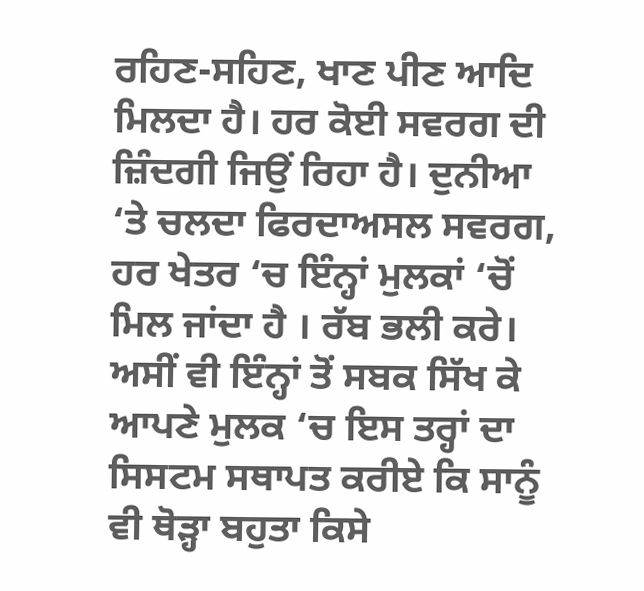ਰਹਿਣ-ਸਹਿਣ, ਖਾਣ ਪੀਣ ਆਦਿ ਮਿਲਦਾ ਹੈ। ਹਰ ਕੋਈ ਸਵਰਗ ਦੀ ਜ਼ਿੰਦਗੀ ਜਿਉਂ ਰਿਹਾ ਹੈ। ਦੁਨੀਆ ‘ਤੇ ਚਲਦਾ ਫਿਰਦਾਅਸਲ ਸਵਰਗ, ਹਰ ਖੇਤਰ ‘ਚ ਇੰਨ੍ਹਾਂ ਮੁਲਕਾਂ ‘ਚੋਂ ਮਿਲ ਜਾਂਦਾ ਹੈ । ਰੱਬ ਭਲੀ ਕਰੇ। ਅਸੀਂ ਵੀ ਇੰਨ੍ਹਾਂ ਤੋਂ ਸਬਕ ਸਿੱਖ ਕੇ ਆਪਣੇ ਮੁਲਕ ‘ਚ ਇਸ ਤਰ੍ਹਾਂ ਦਾ ਸਿਸਟਮ ਸਥਾਪਤ ਕਰੀਏ ਕਿ ਸਾਨੂੰ ਵੀ ਥੋੜ੍ਹਾ ਬਹੁਤਾ ਕਿਸੇ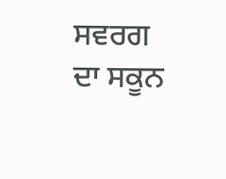ਸਵਰਗ ਦਾ ਸਕੂਨ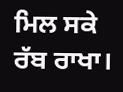ਮਿਲ ਸਕੇ ਰੱਬ ਰਾਖਾ।